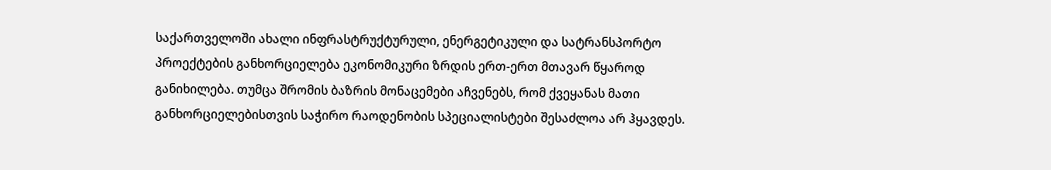საქართველოში ახალი ინფრასტრუქტურული, ენერგეტიკული და სატრანსპორტო პროექტების განხორციელება ეკონომიკური ზრდის ერთ-ერთ მთავარ წყაროდ განიხილება. თუმცა შრომის ბაზრის მონაცემები აჩვენებს, რომ ქვეყანას მათი განხორციელებისთვის საჭირო რაოდენობის სპეციალისტები შესაძლოა არ ჰყავდეს.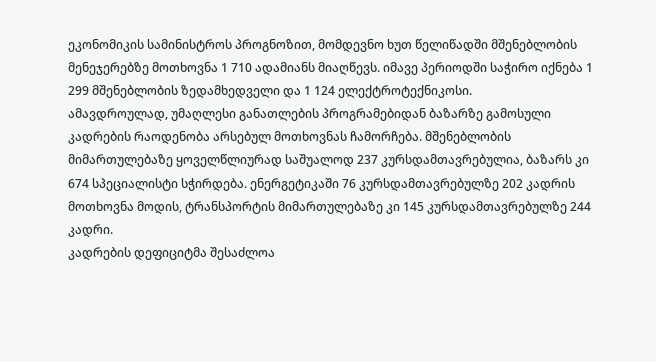ეკონომიკის სამინისტროს პროგნოზით, მომდევნო ხუთ წელიწადში მშენებლობის მენეჯერებზე მოთხოვნა 1 710 ადამიანს მიაღწევს. იმავე პერიოდში საჭირო იქნება 1 299 მშენებლობის ზედამხედველი და 1 124 ელექტროტექნიკოსი.
ამავდროულად, უმაღლესი განათლების პროგრამებიდან ბაზარზე გამოსული კადრების რაოდენობა არსებულ მოთხოვნას ჩამორჩება. მშენებლობის მიმართულებაზე ყოველწლიურად საშუალოდ 237 კურსდამთავრებულია, ბაზარს კი 674 სპეციალისტი სჭირდება. ენერგეტიკაში 76 კურსდამთავრებულზე 202 კადრის მოთხოვნა მოდის, ტრანსპორტის მიმართულებაზე კი 145 კურსდამთავრებულზე 244 კადრი.
კადრების დეფიციტმა შესაძლოა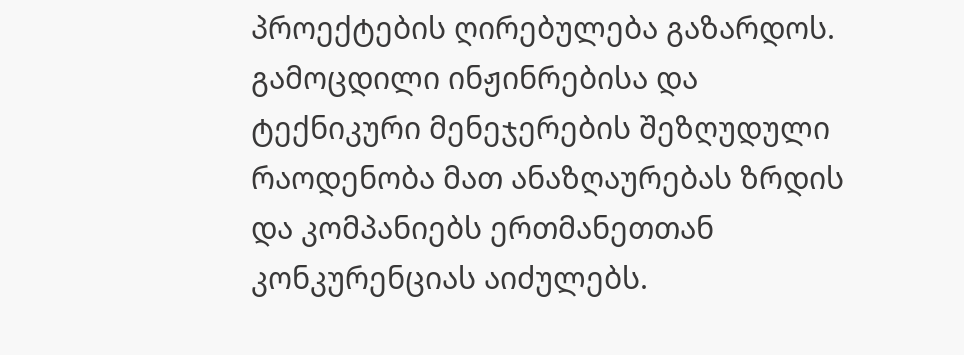პროექტების ღირებულება გაზარდოს. გამოცდილი ინჟინრებისა და ტექნიკური მენეჯერების შეზღუდული რაოდენობა მათ ანაზღაურებას ზრდის და კომპანიებს ერთმანეთთან კონკურენციას აიძულებს.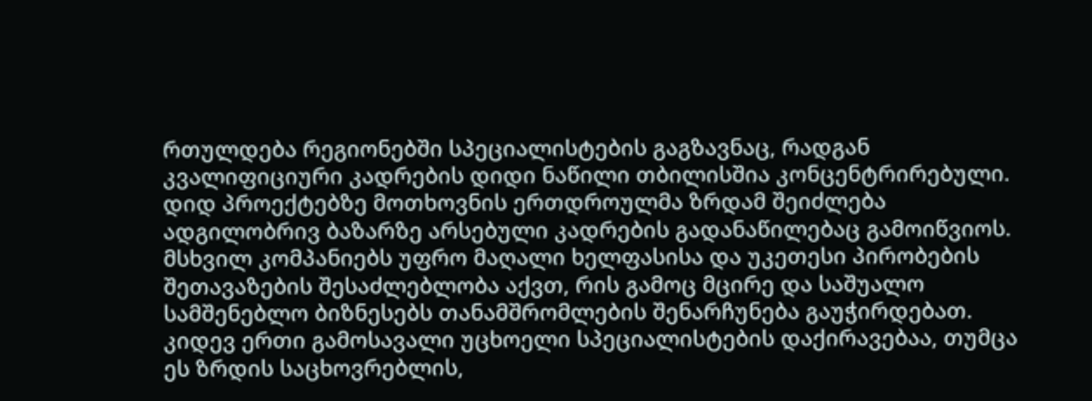რთულდება რეგიონებში სპეციალისტების გაგზავნაც, რადგან კვალიფიციური კადრების დიდი ნაწილი თბილისშია კონცენტრირებული.
დიდ პროექტებზე მოთხოვნის ერთდროულმა ზრდამ შეიძლება ადგილობრივ ბაზარზე არსებული კადრების გადანაწილებაც გამოიწვიოს. მსხვილ კომპანიებს უფრო მაღალი ხელფასისა და უკეთესი პირობების შეთავაზების შესაძლებლობა აქვთ, რის გამოც მცირე და საშუალო სამშენებლო ბიზნესებს თანამშრომლების შენარჩუნება გაუჭირდებათ.
კიდევ ერთი გამოსავალი უცხოელი სპეციალისტების დაქირავებაა, თუმცა ეს ზრდის საცხოვრებლის,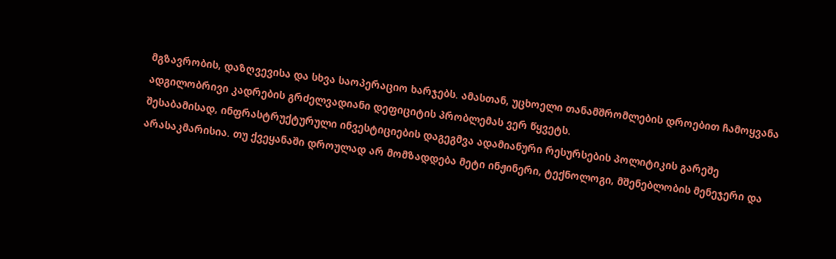მგზავრობის, დაზღვევისა და სხვა საოპერაციო ხარჯებს. ამასთან, უცხოელი თანამშრომლების დროებით ჩამოყვანა ადგილობრივი კადრების გრძელვადიანი დეფიციტის პრობლემას ვერ წყვეტს.
შესაბამისად, ინფრასტრუქტურული ინვესტიციების დაგეგმვა ადამიანური რესურსების პოლიტიკის გარეშე არასაკმარისია. თუ ქვეყანაში დროულად არ მომზადდება მეტი ინჟინერი, ტექნოლოგი, მშენებლობის მენეჯერი და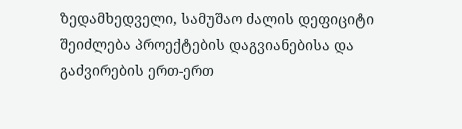ზედამხედველი, სამუშაო ძალის დეფიციტი შეიძლება პროექტების დაგვიანებისა და გაძვირების ერთ-ერთ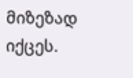მიზეზად იქცეს.